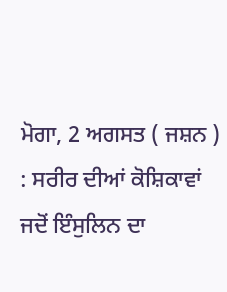ਮੋਗਾ, 2 ਅਗਸਤ ( ਜਸ਼ਨ ) : ਸਰੀਰ ਦੀਆਂ ਕੋਸ਼ਿਕਾਵਾਂ ਜਦੋਂ ਇੰਸੁਲਿਨ ਦਾ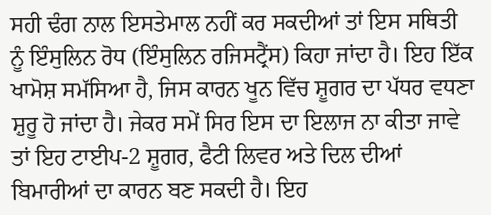ਸਹੀ ਢੰਗ ਨਾਲ ਇਸਤੇਮਾਲ ਨਹੀਂ ਕਰ ਸਕਦੀਆਂ ਤਾਂ ਇਸ ਸਥਿਤੀ ਨੂੰ ਇੰਸੁਲਿਨ ਰੋਧ (ਇੰਸੁਲਿਨ ਰਜਿਸਟ੍ਰੈਂਸ) ਕਿਹਾ ਜਾਂਦਾ ਹੈ। ਇਹ ਇੱਕ ਖਾਮੋਸ਼ ਸਮੱਸਿਆ ਹੈ, ਜਿਸ ਕਾਰਨ ਖੂਨ ਵਿੱਚ ਸ਼ੂਗਰ ਦਾ ਪੱਧਰ ਵਧਣਾ ਸ਼ੁਰੂ ਹੋ ਜਾਂਦਾ ਹੈ। ਜੇਕਰ ਸਮੇਂ ਸਿਰ ਇਸ ਦਾ ਇਲਾਜ ਨਾ ਕੀਤਾ ਜਾਵੇ ਤਾਂ ਇਹ ਟਾਈਪ-2 ਸ਼ੂਗਰ, ਫੈਟੀ ਲਿਵਰ ਅਤੇ ਦਿਲ ਦੀਆਂ ਬਿਮਾਰੀਆਂ ਦਾ ਕਾਰਨ ਬਣ ਸਕਦੀ ਹੈ। ਇਹ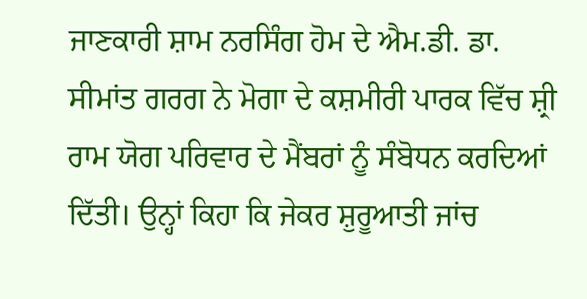ਜਾਣਕਾਰੀ ਸ਼ਾਮ ਨਰਸਿੰਗ ਹੋਮ ਦੇ ਐਮ.ਡੀ. ਡਾ. ਸੀਮਾਂਤ ਗਰਗ ਨੇ ਮੋਗਾ ਦੇ ਕਸ਼ਮੀਰੀ ਪਾਰਕ ਵਿੱਚ ਸ਼੍ਰੀ ਰਾਮ ਯੋਗ ਪਰਿਵਾਰ ਦੇ ਮੈਂਬਰਾਂ ਨੂੰ ਸੰਬੋਧਨ ਕਰਦਿਆਂ ਦਿੱਤੀ। ਉਨ੍ਹਾਂ ਕਿਹਾ ਕਿ ਜੇਕਰ ਸ਼ੁਰੂਆਤੀ ਜਾਂਚ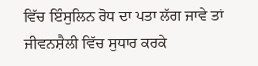ਵਿੱਚ ਇੰਸੁਲਿਨ ਰੋਧ ਦਾ ਪਤਾ ਲੱਗ ਜਾਵੇ ਤਾਂ ਜੀਵਨਸ਼ੈਲੀ ਵਿੱਚ ਸੁਧਾਰ ਕਰਕੇ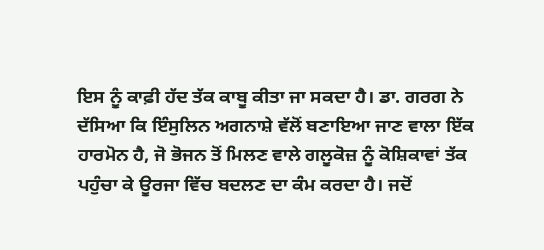ਇਸ ਨੂੰ ਕਾਫ਼ੀ ਹੱਦ ਤੱਕ ਕਾਬੂ ਕੀਤਾ ਜਾ ਸਕਦਾ ਹੈ। ਡਾ. ਗਰਗ ਨੇ ਦੱਸਿਆ ਕਿ ਇੰਸੁਲਿਨ ਅਗਨਾਸ਼ੇ ਵੱਲੋਂ ਬਣਾਇਆ ਜਾਣ ਵਾਲਾ ਇੱਕ ਹਾਰਮੋਨ ਹੈ, ਜੋ ਭੋਜਨ ਤੋਂ ਮਿਲਣ ਵਾਲੇ ਗਲੂਕੋਜ਼ ਨੂੰ ਕੋਸ਼ਿਕਾਵਾਂ ਤੱਕ ਪਹੁੰਚਾ ਕੇ ਊਰਜਾ ਵਿੱਚ ਬਦਲਣ ਦਾ ਕੰਮ ਕਰਦਾ ਹੈ। ਜਦੋਂ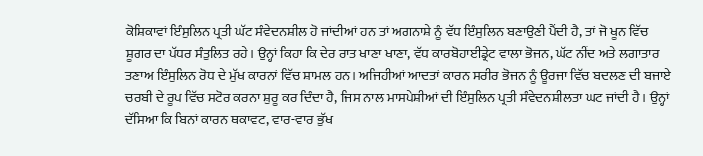ਕੋਸ਼ਿਕਾਵਾਂ ਇੰਸੁਲਿਨ ਪ੍ਰਤੀ ਘੱਟ ਸੰਵੇਦਨਸ਼ੀਲ ਹੋ ਜਾਂਦੀਆਂ ਹਨ ਤਾਂ ਅਗਨਾਸ਼ੇ ਨੂੰ ਵੱਧ ਇੰਸੁਲਿਨ ਬਣਾਉਣੀ ਪੈਂਦੀ ਹੈ, ਤਾਂ ਜੋ ਖੂਨ ਵਿੱਚ ਸ਼ੂਗਰ ਦਾ ਪੱਧਰ ਸੰਤੁਲਿਤ ਰਹੇ। ਉਨ੍ਹਾਂ ਕਿਹਾ ਕਿ ਦੇਰ ਰਾਤ ਖਾਣਾ ਖਾਣਾ, ਵੱਧ ਕਾਰਬੋਹਾਈਡ੍ਰੇਟ ਵਾਲਾ ਭੋਜਨ, ਘੱਟ ਨੀਂਦ ਅਤੇ ਲਗਾਤਾਰ ਤਣਾਅ ਇੰਸੁਲਿਨ ਰੋਧ ਦੇ ਮੁੱਖ ਕਾਰਨਾਂ ਵਿੱਚ ਸ਼ਾਮਲ ਹਨ। ਅਜਿਹੀਆਂ ਆਦਤਾਂ ਕਾਰਨ ਸਰੀਰ ਭੋਜਨ ਨੂੰ ਊਰਜਾ ਵਿੱਚ ਬਦਲਣ ਦੀ ਬਜਾਏ ਚਰਬੀ ਦੇ ਰੂਪ ਵਿੱਚ ਸਟੋਰ ਕਰਨਾ ਸ਼ੁਰੂ ਕਰ ਦਿੰਦਾ ਹੈ, ਜਿਸ ਨਾਲ ਮਾਸਪੇਸ਼ੀਆਂ ਦੀ ਇੰਸੁਲਿਨ ਪ੍ਰਤੀ ਸੰਵੇਦਨਸ਼ੀਲਤਾ ਘਟ ਜਾਂਦੀ ਹੈ। ਉਨ੍ਹਾਂ ਦੱਸਿਆ ਕਿ ਬਿਨਾਂ ਕਾਰਨ ਥਕਾਵਟ, ਵਾਰ-ਵਾਰ ਭੁੱਖ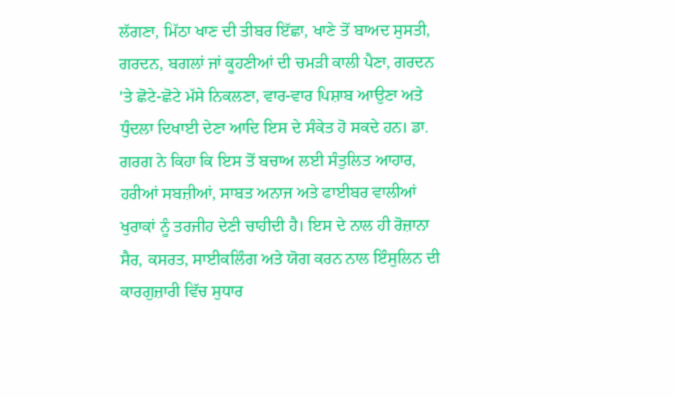ਲੱਗਣਾ, ਮਿੱਠਾ ਖਾਣ ਦੀ ਤੀਬਰ ਇੱਛਾ, ਖਾਣੇ ਤੋਂ ਬਾਅਦ ਸੁਸਤੀ, ਗਰਦਨ, ਬਗਲਾਂ ਜਾਂ ਕੂਹਣੀਆਂ ਦੀ ਚਮੜੀ ਕਾਲੀ ਪੈਣਾ, ਗਰਦਨ 'ਤੇ ਛੋਟੇ-ਛੋਟੇ ਮੱਸੇ ਨਿਕਲਣਾ, ਵਾਰ-ਵਾਰ ਪਿਸ਼ਾਬ ਆਉਣਾ ਅਤੇ ਧੁੰਦਲਾ ਦਿਖਾਈ ਦੇਣਾ ਆਦਿ ਇਸ ਦੇ ਸੰਕੇਤ ਹੋ ਸਕਦੇ ਹਨ। ਡਾ. ਗਰਗ ਨੇ ਕਿਹਾ ਕਿ ਇਸ ਤੋਂ ਬਚਾਅ ਲਈ ਸੰਤੁਲਿਤ ਆਹਾਰ, ਹਰੀਆਂ ਸਬਜ਼ੀਆਂ, ਸਾਬਤ ਅਨਾਜ ਅਤੇ ਫਾਈਬਰ ਵਾਲੀਆਂ ਖੁਰਾਕਾਂ ਨੂੰ ਤਰਜੀਹ ਦੇਣੀ ਚਾਹੀਦੀ ਹੈ। ਇਸ ਦੇ ਨਾਲ ਹੀ ਰੋਜ਼ਾਨਾ ਸੈਰ, ਕਸਰਤ, ਸਾਈਕਲਿੰਗ ਅਤੇ ਯੋਗ ਕਰਨ ਨਾਲ ਇੰਸੁਲਿਨ ਦੀ ਕਾਰਗੁਜ਼ਾਰੀ ਵਿੱਚ ਸੁਧਾਰ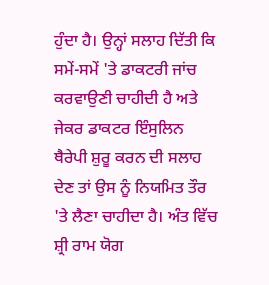ਹੁੰਦਾ ਹੈ। ਉਨ੍ਹਾਂ ਸਲਾਹ ਦਿੱਤੀ ਕਿ ਸਮੇਂ-ਸਮੇਂ 'ਤੇ ਡਾਕਟਰੀ ਜਾਂਚ ਕਰਵਾਉਣੀ ਚਾਹੀਦੀ ਹੈ ਅਤੇ ਜੇਕਰ ਡਾਕਟਰ ਇੰਸੁਲਿਨ ਥੈਰੇਪੀ ਸ਼ੁਰੂ ਕਰਨ ਦੀ ਸਲਾਹ ਦੇਣ ਤਾਂ ਉਸ ਨੂੰ ਨਿਯਮਿਤ ਤੌਰ 'ਤੇ ਲੈਣਾ ਚਾਹੀਦਾ ਹੈ। ਅੰਤ ਵਿੱਚ ਸ਼੍ਰੀ ਰਾਮ ਯੋਗ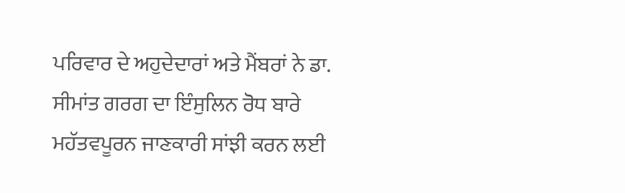ਪਰਿਵਾਰ ਦੇ ਅਹੁਦੇਦਾਰਾਂ ਅਤੇ ਮੈਂਬਰਾਂ ਨੇ ਡਾ. ਸੀਮਾਂਤ ਗਰਗ ਦਾ ਇੰਸੁਲਿਨ ਰੋਧ ਬਾਰੇ ਮਹੱਤਵਪੂਰਨ ਜਾਣਕਾਰੀ ਸਾਂਝੀ ਕਰਨ ਲਈ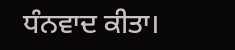ਧੰਨਵਾਦ ਕੀਤਾ।